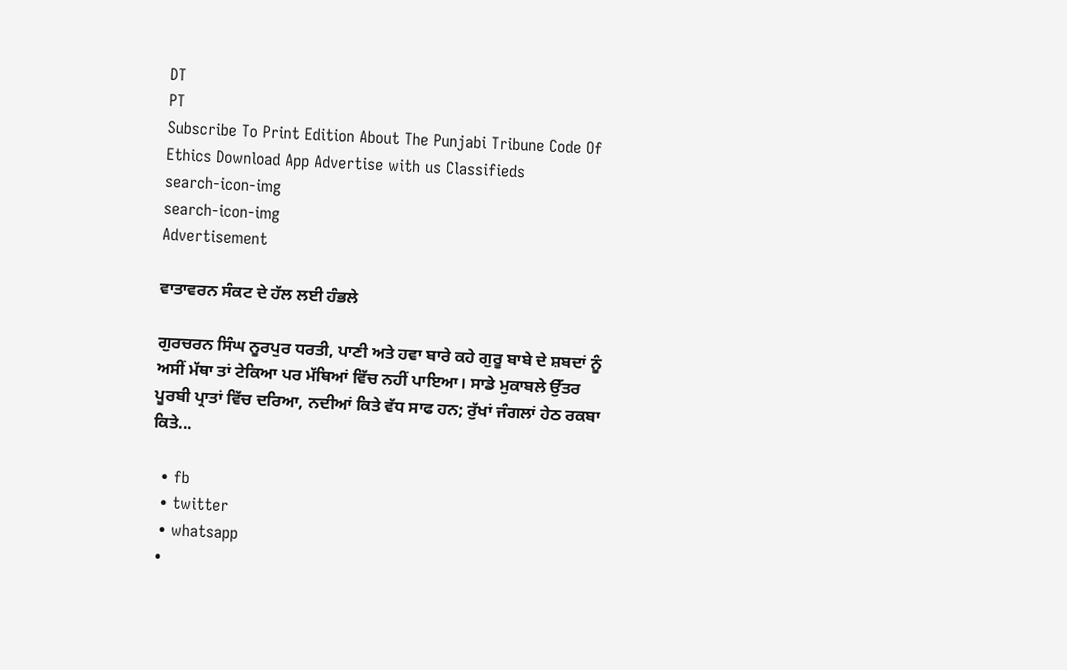DT
PT
Subscribe To Print Edition About The Punjabi Tribune Code Of Ethics Download App Advertise with us Classifieds
search-icon-img
search-icon-img
Advertisement

ਵਾਤਾਵਰਨ ਸੰਕਟ ਦੇ ਹੱਲ ਲਈ ਹੰਭਲੇ

ਗੁਰਚਰਨ ਸਿੰਘ ਨੂਰਪੁਰ ਧਰਤੀ, ਪਾਣੀ ਅਤੇ ਹਵਾ ਬਾਰੇ ਕਹੇ ਗੁਰੂ ਬਾਬੇ ਦੇ ਸ਼ਬਦਾਂ ਨੂੰ ਅਸੀਂ ਮੱਥਾ ਤਾਂ ਟੇਕਿਆ ਪਰ ਮੱਥਿਆਂ ਵਿੱਚ ਨਹੀਂ ਪਾਇਆ। ਸਾਡੇ ਮੁਕਾਬਲੇ ਉੱਤਰ ਪੂਰਬੀ ਪ੍ਰਾਤਾਂ ਵਿੱਚ ਦਰਿਆ, ਨਦੀਆਂ ਕਿਤੇ ਵੱਧ ਸਾਫ ਹਨ; ਰੁੱਖਾਂ ਜੰਗਲਾਂ ਹੇਠ ਰਕਬਾ ਕਿਤੇ...

  • fb
  • twitter
  • whatsapp
  •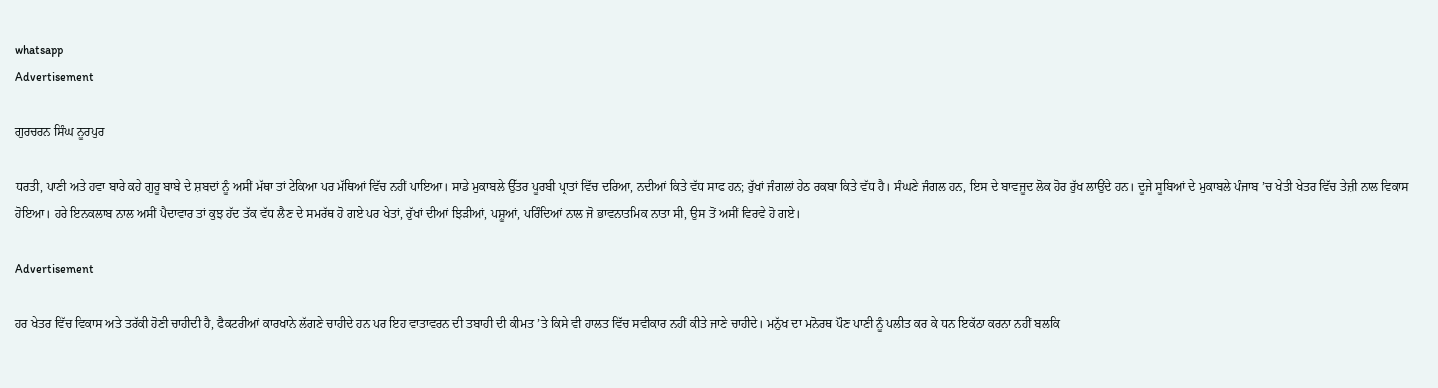whatsapp
Advertisement

ਗੁਰਚਰਨ ਸਿੰਘ ਨੂਰਪੁਰ

ਧਰਤੀ, ਪਾਣੀ ਅਤੇ ਹਵਾ ਬਾਰੇ ਕਹੇ ਗੁਰੂ ਬਾਬੇ ਦੇ ਸ਼ਬਦਾਂ ਨੂੰ ਅਸੀਂ ਮੱਥਾ ਤਾਂ ਟੇਕਿਆ ਪਰ ਮੱਥਿਆਂ ਵਿੱਚ ਨਹੀਂ ਪਾਇਆ। ਸਾਡੇ ਮੁਕਾਬਲੇ ਉੱਤਰ ਪੂਰਬੀ ਪ੍ਰਾਤਾਂ ਵਿੱਚ ਦਰਿਆ, ਨਦੀਆਂ ਕਿਤੇ ਵੱਧ ਸਾਫ ਹਨ; ਰੁੱਖਾਂ ਜੰਗਲਾਂ ਹੇਠ ਰਕਬਾ ਕਿਤੇ ਵੱਧ ਹੈ। ਸੰਘਣੇ ਜੰਗਲ ਹਨ, ਇਸ ਦੇ ਬਾਵਜੂਦ ਲੋਕ ਹੋਰ ਰੁੱਖ ਲਾਉਂਦੇ ਹਨ। ਦੂਜੇ ਸੂਬਿਆਂ ਦੇ ਮੁਕਾਬਲੇ ਪੰਜਾਬ ’ਚ ਖੇਤੀ ਖੇਤਰ ਵਿੱਚ ਤੇਜ਼ੀ ਨਾਲ ਵਿਕਾਸ ਹੋਇਆ। ਹਰੇ ਇਨਕਲਾਬ ਨਾਲ ਅਸੀਂ ਪੈਦਾਵਾਰ ਤਾਂ ਕੁਝ ਹੱਦ ਤੱਕ ਵੱਧ ਲੈਣ ਦੇ ਸਮਰੱਥ ਹੋ ਗਏ ਪਰ ਖੇਤਾਂ, ਰੁੱਖਾਂ ਦੀਆਂ ਝਿੜੀਆਂ, ਪਸ਼ੂਆਂ, ਪਰਿੰਦਿਆਂ ਨਾਲ ਜੋ ਭਾਵਨਾਤਮਿਕ ਨਾਤਾ ਸੀ, ਉਸ ਤੋਂ ਅਸੀਂ ਵਿਰਵੇ ਹੋ ਗਏ।

Advertisement

ਹਰ ਖੇਤਰ ਵਿੱਚ ਵਿਕਾਸ ਅਤੇ ਤਰੱਕੀ ਹੋਣੀ ਚਾਹੀਦੀ ਹੈ, ਫੈਕਟਰੀਆਂ ਕਾਰਖਾਨੇ ਲੱਗਣੇ ਚਾਹੀਦੇ ਹਨ ਪਰ ਇਹ ਵਾਤਾਵਰਨ ਦੀ ਤਬਾਹੀ ਦੀ ਕੀਮਤ ’ਤੇ ਕਿਸੇ ਵੀ ਹਾਲਤ ਵਿੱਚ ਸਵੀਕਾਰ ਨਹੀਂ ਕੀਤੇ ਜਾਣੇ ਚਾਹੀਦੇ। ਮਨੁੱਖ ਦਾ ਮਨੋਰਥ ਪੌਣ ਪਾਣੀ ਨੂੰ ਪਲੀਤ ਕਰ ਕੇ ਧਨ ਇਕੱਠਾ ਕਰਨਾ ਨਹੀਂ ਬਲਕਿ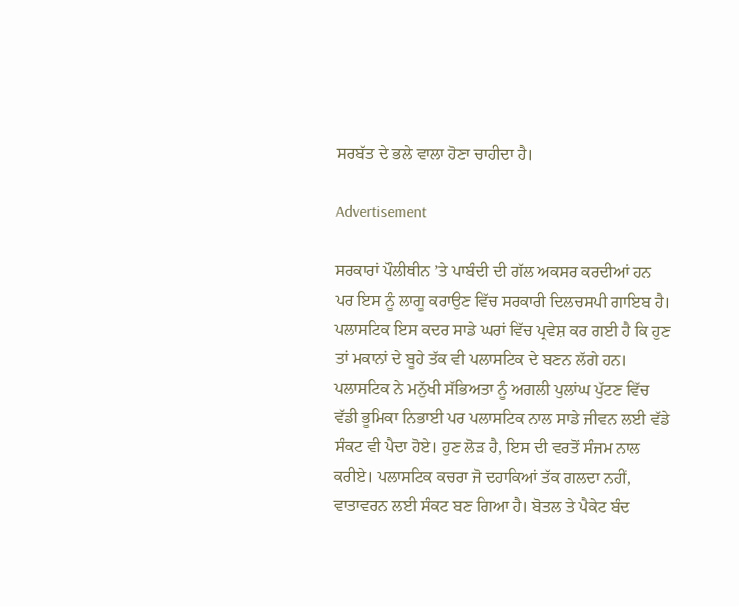ਸਰਬੱਤ ਦੇ ਭਲੇ ਵਾਲਾ ਹੋਣਾ ਚਾਹੀਦਾ ਹੈ।

Advertisement

ਸਰਕਾਰਾਂ ਪੌਲੀਥੀਨ ’ਤੇ ਪਾਬੰਦੀ ਦੀ ਗੱਲ ਅਕਸਰ ਕਰਦੀਆਂ ਹਨ ਪਰ ਇਸ ਨੂੰ ਲਾਗੂ ਕਰਾਉਣ ਵਿੱਚ ਸਰਕਾਰੀ ਦਿਲਚਸਪੀ ਗਾਇਬ ਹੈ। ਪਲਾਸਟਿਕ ਇਸ ਕਦਰ ਸਾਡੇ ਘਰਾਂ ਵਿੱਚ ਪ੍ਰਵੇਸ਼ ਕਰ ਗਈ ਹੈ ਕਿ ਹੁਣ ਤਾਂ ਮਕਾਨਾਂ ਦੇ ਬੂਹੇ ਤੱਕ ਵੀ ਪਲਾਸਟਿਕ ਦੇ ਬਣਨ ਲੱਗੇ ਹਨ। ਪਲਾਸਟਿਕ ਨੇ ਮਨੁੱਖੀ ਸੱਭਿਅਤਾ ਨੂੰ ਅਗਲੀ ਪੁਲਾਂਘ ਪੁੱਟਣ ਵਿੱਚ ਵੱਡੀ ਭੂਮਿਕਾ ਨਿਭਾਈ ਪਰ ਪਲਾਸਟਿਕ ਨਾਲ ਸਾਡੇ ਜੀਵਨ ਲਈ ਵੱਡੇ ਸੰਕਟ ਵੀ ਪੈਦਾ ਹੋਏ। ਹੁਣ ਲੋੜ ਹੈ, ਇਸ ਦੀ ਵਰਤੋਂ ਸੰਜਮ ਨਾਲ ਕਰੀਏ। ਪਲਾਸਟਿਕ ਕਚਰਾ ਜੋ ਦਹਾਕਿਆਂ ਤੱਕ ਗਲਦਾ ਨਹੀਂ, ਵਾਤਾਵਰਨ ਲਈ ਸੰਕਟ ਬਣ ਗਿਆ ਹੈ। ਬੋਤਲ ਤੇ ਪੈਕੇਟ ਬੰਦ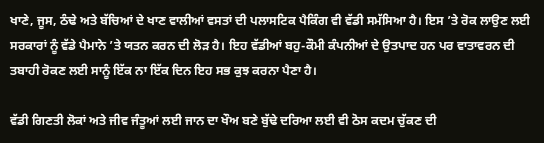ਖਾਣੇ, ਜੂਸ, ਠੰਢੇ ਅਤੇ ਬੱਚਿਆਂ ਦੇ ਖਾਣ ਵਾਲੀਆਂ ਵਸਤਾਂ ਦੀ ਪਲਾਸਟਿਕ ਪੈਕਿੰਗ ਵੀ ਵੱਡੀ ਸਮੱਸਿਆ ਹੈ। ਇਸ ’ਤੇ ਰੋਕ ਲਾਉਣ ਲਈ ਸਰਕਾਰਾਂ ਨੂੰ ਵੱਡੇ ਪੈਮਾਨੇ ’ਤੇ ਯਤਨ ਕਰਨ ਦੀ ਲੋੜ ਹੈ। ਇਹ ਵੱਡੀਆਂ ਬਹੁ-ਕੌਮੀ ਕੰਪਨੀਆਂ ਦੇ ਉਤਪਾਦ ਹਨ ਪਰ ਵਾਤਾਵਰਨ ਦੀ ਤਬਾਹੀ ਰੋਕਣ ਲਈ ਸਾਨੂੰ ਇੱਕ ਨਾ ਇੱਕ ਦਿਨ ਇਹ ਸਭ ਕੁਝ ਕਰਨਾ ਪੈਣਾ ਹੈ।

ਵੱਡੀ ਗਿਣਤੀ ਲੋਕਾਂ ਅਤੇ ਜੀਵ ਜੰਤੂਆਂ ਲਈ ਜਾਨ ਦਾ ਖੌਅ ਬਣੇ ਬੁੱਢੇ ਦਰਿਆ ਲਈ ਵੀ ਠੋਸ ਕਦਮ ਚੁੱਕਣ ਦੀ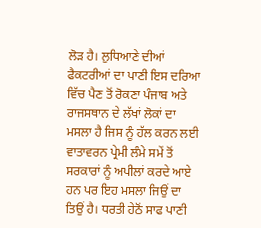ਲੋੜ ਹੈ। ਲੁਧਿਆਣੇ ਦੀਆਂ ਫੈਕਟਰੀਆਂ ਦਾ ਪਾਣੀ ਇਸ ਦਰਿਆ ਵਿੱਚ ਪੈਣ ਤੋਂ ਰੋਕਣਾ ਪੰਜਾਬ ਅਤੇ ਰਾਜਸਥਾਨ ਦੇ ਲੱਖਾਂ ਲੋਕਾਂ ਦਾ ਮਸਲਾ ਹੈ ਜਿਸ ਨੂੰ ਹੱਲ ਕਰਨ ਲਈ ਵਾਤਾਵਰਨ ਪ੍ਰੇਮੀ ਲੰਮੇ ਸਮੇਂ ਤੋਂ ਸਰਕਾਰਾਂ ਨੂੰ ਅਪੀਲਾਂ ਕਰਦੇ ਆਏ ਹਨ ਪਰ ਇਹ ਮਸਲਾ ਜਿਉਂ ਦਾ ਤਿਉਂ ਹੈ। ਧਰਤੀ ਹੇਠੋਂ ਸਾਫ ਪਾਣੀ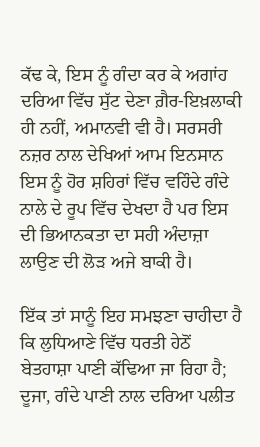ਕੱਢ ਕੇ, ਇਸ ਨੂੰ ਗੰਦਾ ਕਰ ਕੇ ਅਗਾਂਹ ਦਰਿਆ ਵਿੱਚ ਸੁੱਟ ਦੇਣਾ ਗ਼ੈਰ-ਇਖ਼ਲਾਕੀ ਹੀ ਨਹੀਂ, ਅਮਾਨਵੀ ਵੀ ਹੈ। ਸਰਸਰੀ ਨਜ਼ਰ ਨਾਲ ਦੇਖਿਆਂ ਆਮ ਇਨਸਾਨ ਇਸ ਨੂੰ ਹੋਰ ਸ਼ਹਿਰਾਂ ਵਿੱਚ ਵਹਿੰਦੇ ਗੰਦੇ ਨਾਲੇ ਦੇ ਰੂਪ ਵਿੱਚ ਦੇਖਦਾ ਹੈ ਪਰ ਇਸ ਦੀ ਭਿਆਨਕਤਾ ਦਾ ਸਹੀ ਅੰਦਾਜ਼ਾ ਲਾਉਣ ਦੀ ਲੋੜ ਅਜੇ ਬਾਕੀ ਹੈ।

ਇੱਕ ਤਾਂ ਸਾਨੂੰ ਇਹ ਸਮਝਣਾ ਚਾਹੀਦਾ ਹੈ ਕਿ ਲੁਧਿਆਣੇ ਵਿੱਚ ਧਰਤੀ ਹੇਠੋਂ ਬੇਤਹਾਸ਼ਾ ਪਾਣੀ ਕੱਢਿਆ ਜਾ ਰਿਹਾ ਹੈ; ਦੂਜਾ, ਗੰਦੇ ਪਾਣੀ ਨਾਲ ਦਰਿਆ ਪਲੀਤ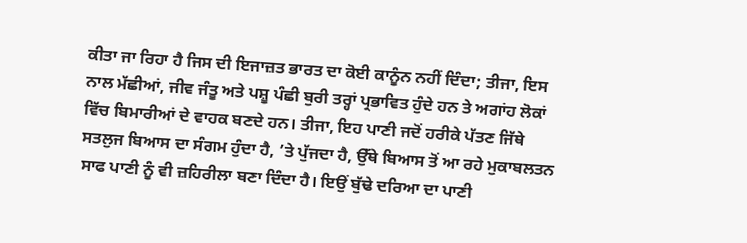ਕੀਤਾ ਜਾ ਰਿਹਾ ਹੈ ਜਿਸ ਦੀ ਇਜਾਜ਼ਤ ਭਾਰਤ ਦਾ ਕੋਈ ਕਾਨੂੰਨ ਨਹੀਂ ਦਿੰਦਾ; ਤੀਜਾ, ਇਸ ਨਾਲ ਮੱਛੀਆਂ, ਜੀਵ ਜੰਤੂ ਅਤੇ ਪਸ਼ੂ ਪੰਛੀ ਬੁਰੀ ਤਰ੍ਹਾਂ ਪ੍ਰਭਾਵਿਤ ਹੁੰਦੇ ਹਨ ਤੇ ਅਗਾਂਹ ਲੋਕਾਂ ਵਿੱਚ ਬਿਮਾਰੀਆਂ ਦੇ ਵਾਹਕ ਬਣਦੇ ਹਨ। ਤੀਜਾ, ਇਹ ਪਾਣੀ ਜਦੋਂ ਹਰੀਕੇ ਪੱਤਣ ਜਿੱਥੇ ਸਤਲੁਜ ਬਿਆਸ ਦਾ ਸੰਗਮ ਹੁੰਦਾ ਹੈ, ’ਤੇ ਪੁੱਜਦਾ ਹੈ, ਉੱਥੇ ਬਿਆਸ ਤੋਂ ਆ ਰਹੇ ਮੁਕਾਬਲਤਨ ਸਾਫ ਪਾਣੀ ਨੂੰ ਵੀ ਜ਼ਹਿਰੀਲਾ ਬਣਾ ਦਿੰਦਾ ਹੈ। ਇਉਂ ਬੁੱਢੇ ਦਰਿਆ ਦਾ ਪਾਣੀ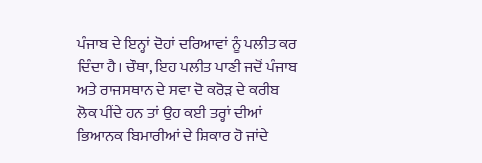ਪੰਜਾਬ ਦੇ ਇਨ੍ਹਾਂ ਦੋਹਾਂ ਦਰਿਆਵਾਂ ਨੂੰ ਪਲੀਤ ਕਰ ਦਿੰਦਾ ਹੈ। ਚੌਥਾ, ਇਹ ਪਲੀਤ ਪਾਣੀ ਜਦੋਂ ਪੰਜਾਬ ਅਤੇ ਰਾਜਸਥਾਨ ਦੇ ਸਵਾ ਦੋ ਕਰੋੜ ਦੇ ਕਰੀਬ ਲੋਕ ਪੀਂਦੇ ਹਨ ਤਾਂ ਉਹ ਕਈ ਤਰ੍ਹਾਂ ਦੀਆਂ ਭਿਆਨਕ ਬਿਮਾਰੀਆਂ ਦੇ ਸ਼ਿਕਾਰ ਹੋ ਜਾਂਦੇ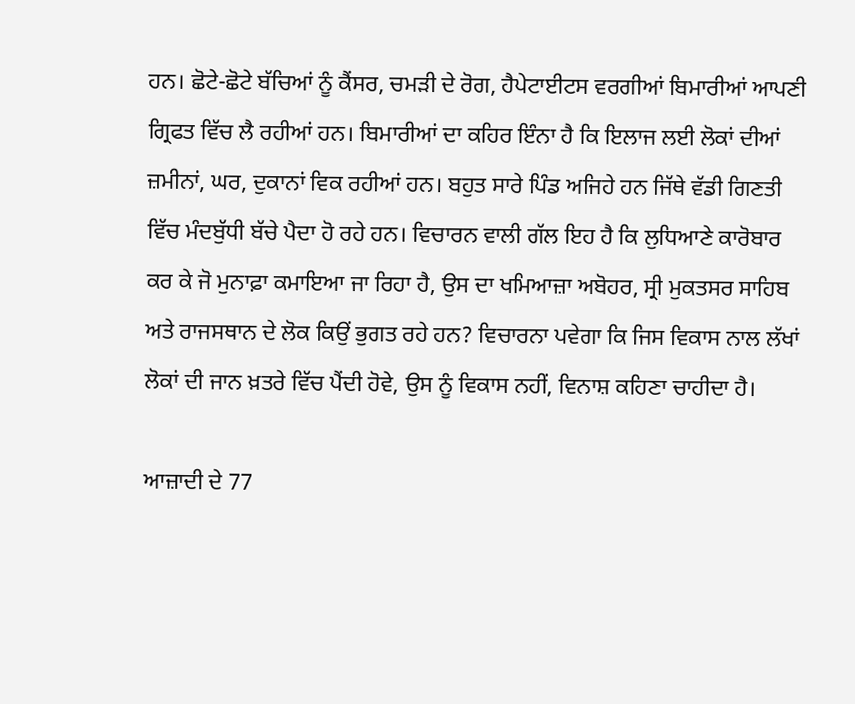ਹਨ। ਛੋਟੇ-ਛੋਟੇ ਬੱਚਿਆਂ ਨੂੰ ਕੈਂਸਰ, ਚਮੜੀ ਦੇ ਰੋਗ, ਹੈਪੇਟਾਈਟਸ ਵਰਗੀਆਂ ਬਿਮਾਰੀਆਂ ਆਪਣੀ ਗ੍ਰਿਫਤ ਵਿੱਚ ਲੈ ਰਹੀਆਂ ਹਨ। ਬਿਮਾਰੀਆਂ ਦਾ ਕਹਿਰ ਇੰਨਾ ਹੈ ਕਿ ਇਲਾਜ ਲਈ ਲੋਕਾਂ ਦੀਆਂ ਜ਼ਮੀਨਾਂ, ਘਰ, ਦੁਕਾਨਾਂ ਵਿਕ ਰਹੀਆਂ ਹਨ। ਬਹੁਤ ਸਾਰੇ ਪਿੰਡ ਅਜਿਹੇ ਹਨ ਜਿੱਥੇ ਵੱਡੀ ਗਿਣਤੀ ਵਿੱਚ ਮੰਦਬੁੱਧੀ ਬੱਚੇ ਪੈਦਾ ਹੋ ਰਹੇ ਹਨ। ਵਿਚਾਰਨ ਵਾਲੀ ਗੱਲ ਇਹ ਹੈ ਕਿ ਲੁਧਿਆਣੇ ਕਾਰੋਬਾਰ ਕਰ ਕੇ ਜੋ ਮੁਨਾਫ਼ਾ ਕਮਾਇਆ ਜਾ ਰਿਹਾ ਹੈ, ਉਸ ਦਾ ਖਮਿਆਜ਼ਾ ਅਬੋਹਰ, ਸ੍ਰੀ ਮੁਕਤਸਰ ਸਾਹਿਬ ਅਤੇ ਰਾਜਸਥਾਨ ਦੇ ਲੋਕ ਕਿਉਂ ਭੁਗਤ ਰਹੇ ਹਨ? ਵਿਚਾਰਨਾ ਪਵੇਗਾ ਕਿ ਜਿਸ ਵਿਕਾਸ ਨਾਲ ਲੱਖਾਂ ਲੋਕਾਂ ਦੀ ਜਾਨ ਖ਼ਤਰੇ ਵਿੱਚ ਪੈਂਦੀ ਹੋਵੇ, ਉਸ ਨੂੰ ਵਿਕਾਸ ਨਹੀਂ, ਵਿਨਾਸ਼ ਕਹਿਣਾ ਚਾਹੀਦਾ ਹੈ।

ਆਜ਼ਾਦੀ ਦੇ 77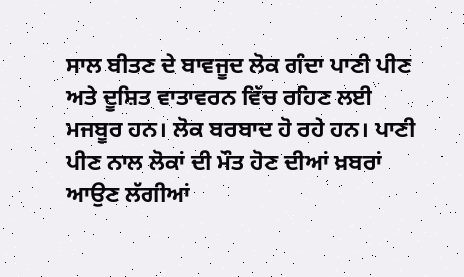ਸਾਲ ਬੀਤਣ ਦੇ ਬਾਵਜੂਦ ਲੋਕ ਗੰਦਾ ਪਾਣੀ ਪੀਣ ਅਤੇ ਦੂਸ਼ਿਤ ਵਾਤਾਵਰਨ ਵਿੱਚ ਰਹਿਣ ਲਈ ਮਜਬੂਰ ਹਨ। ਲੋਕ ਬਰਬਾਦ ਹੋ ਰਹੇ ਹਨ। ਪਾਣੀ ਪੀਣ ਨਾਲ ਲੋਕਾਂ ਦੀ ਮੌਤ ਹੋਣ ਦੀਆਂ ਖ਼ਬਰਾਂ ਆਉਣ ਲੱਗੀਆਂ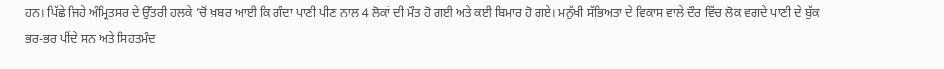ਹਨ। ਪਿੱਛੇ ਜਿਹੇ ਅੰਮ੍ਰਿਤਸਰ ਦੇ ਉੱਤਰੀ ਹਲਕੇ ’ਚੋਂ ਖ਼ਬਰ ਆਈ ਕਿ ਗੰਦਾ ਪਾਣੀ ਪੀਣ ਨਾਲ 4 ਲੋਕਾਂ ਦੀ ਮੌਤ ਹੋ ਗਈ ਅਤੇ ਕਈ ਬਿਮਾਰ ਹੋ ਗਏ। ਮਨੁੱਖੀ ਸੱਭਿਅਤਾ ਦੇ ਵਿਕਾਸ ਵਾਲੇ ਦੌਰ ਵਿੱਚ ਲੋਕ ਵਗਦੇ ਪਾਣੀ ਦੇ ਬੁੱਕ ਭਰ-ਭਰ ਪੀਂਦੇ ਸਨ ਅਤੇ ਸਿਹਤਮੰਦ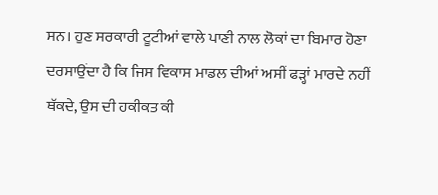ਸਨ। ਹੁਣ ਸਰਕਾਰੀ ਟੂਟੀਆਂ ਵਾਲੇ ਪਾਣੀ ਨਾਲ ਲੋਕਾਂ ਦਾ ਬਿਮਾਰ ਹੋਣਾ ਦਰਸਾਉਂਦਾ ਹੈ ਕਿ ਜਿਸ ਵਿਕਾਸ ਮਾਡਲ ਦੀਆਂ ਅਸੀਂ ਫੜ੍ਹਾਂ ਮਾਰਦੇ ਨਹੀਂ ਥੱਕਦੇ, ਉਸ ਦੀ ਹਕੀਕਤ ਕੀ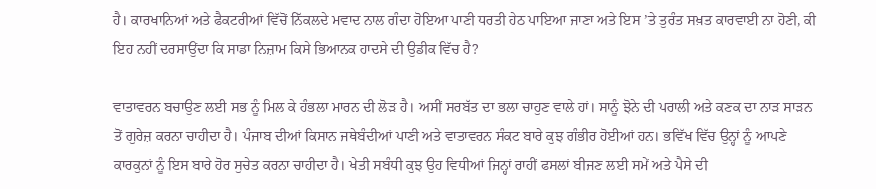ਹੈ। ਕਾਰਖਾਨਿਆਂ ਅਤੇ ਫੈਕਟਰੀਆਂ ਵਿੱਚੋਂ ਨਿੱਕਲਦੇ ਮਵਾਦ ਨਾਲ ਗੰਦਾ ਹੋਇਆ ਪਾਣੀ ਧਰਤੀ ਹੇਠ ਪਾਇਆ ਜਾਣਾ ਅਤੇ ਇਸ ’ਤੇ ਤੁਰੰਤ ਸਖ਼ਤ ਕਾਰਵਾਈ ਨਾ ਹੋਣੀ, ਕੀ ਇਹ ਨਹੀਂ ਦਰਸਾਉਂਦਾ ਕਿ ਸਾਡਾ ਨਿਜ਼ਾਮ ਕਿਸੇ ਭਿਆਨਕ ਹਾਦਸੇ ਦੀ ਉਡੀਕ ਵਿੱਚ ਹੈ?

ਵਾਤਾਵਰਨ ਬਚਾਉਣ ਲਈ ਸਭ ਨੂੰ ਮਿਲ ਕੇ ਹੰਭਲਾ ਮਾਰਨ ਦੀ ਲੋੜ ਹੈ। ਅਸੀਂ ਸਰਬੱਤ ਦਾ ਭਲਾ ਚਾਹੁਣ ਵਾਲੇ ਹਾਂ। ਸਾਨੂੰ ਝੋਨੇ ਦੀ ਪਰਾਲੀ ਅਤੇ ਕਣਕ ਦਾ ਨਾੜ ਸਾੜਨ ਤੋਂ ਗੁਰੇਜ਼ ਕਰਨਾ ਚਾਹੀਦਾ ਹੈ। ਪੰਜਾਬ ਦੀਆਂ ਕਿਸਾਨ ਜਥੇਬੰਦੀਆਂ ਪਾਣੀ ਅਤੇ ਵਾਤਾਵਰਨ ਸੰਕਟ ਬਾਰੇ ਕੁਝ ਗੰਭੀਰ ਹੋਈਆਂ ਹਨ। ਭਵਿੱਖ ਵਿੱਚ ਉਨ੍ਹਾਂ ਨੂੰ ਆਪਣੇ ਕਾਰਕੁਨਾਂ ਨੂੰ ਇਸ ਬਾਰੇ ਹੋਰ ਸੁਚੇਤ ਕਰਨਾ ਚਾਹੀਦਾ ਹੈ। ਖੇਤੀ ਸਬੰਧੀ ਕੁਝ ਉਹ ਵਿਧੀਆਂ ਜਿਨ੍ਹਾਂ ਰਾਹੀਂ ਫਸਲਾਂ ਬੀਜਣ ਲਈ ਸਮੇਂ ਅਤੇ ਪੈਸੇ ਦੀ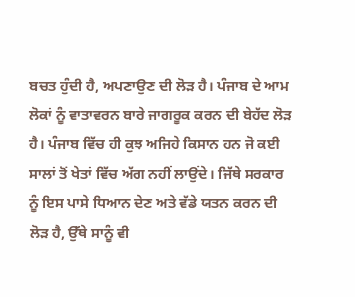ਬਚਤ ਹੁੰਦੀ ਹੈ, ਅਪਣਾਉਣ ਦੀ ਲੋੜ ਹੈ। ਪੰਜਾਬ ਦੇ ਆਮ ਲੋਕਾਂ ਨੂੰ ਵਾਤਾਵਰਨ ਬਾਰੇ ਜਾਗਰੂਕ ਕਰਨ ਦੀ ਬੇਹੱਦ ਲੋੜ ਹੈ। ਪੰਜਾਬ ਵਿੱਚ ਹੀ ਕੁਝ ਅਜਿਹੇ ਕਿਸਾਨ ਹਨ ਜੋ ਕਈ ਸਾਲਾਂ ਤੋਂ ਖੇਤਾਂ ਵਿੱਚ ਅੱਗ ਨਹੀਂ ਲਾਉਂਦੇ। ਜਿੱਥੇ ਸਰਕਾਰ ਨੂੰ ਇਸ ਪਾਸੇ ਧਿਆਨ ਦੇਣ ਅਤੇ ਵੱਡੇ ਯਤਨ ਕਰਨ ਦੀ ਲੋੜ ਹੈ, ਉੱਥੇ ਸਾਨੂੰ ਵੀ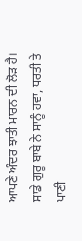ਆਪਣੇ ਅੰਦਰ ਝਾਤੀ ਮਾਰਨ ਦੀ ਲੋੜ ਹੈ। ਸਾਡੇ ਗੁਰੂ ਬਾਬੇ ਨੇ ਸਾਨੂੰ ਹਵਾ, ਧਰਤੀ ਤੇ ਪਾਣੀ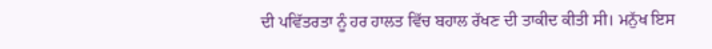ਦੀ ਪਵਿੱਤਰਤਾ ਨੂੰ ਹਰ ਹਾਲਤ ਵਿੱਚ ਬਹਾਲ ਰੱਖਣ ਦੀ ਤਾਕੀਦ ਕੀਤੀ ਸੀ। ਮਨੁੱਖ ਇਸ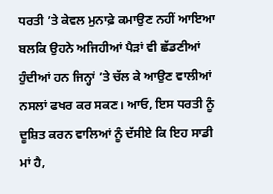ਧਰਤੀ ’ਤੇ ਕੇਵਲ ਮੁਨਾਫ਼ੇ ਕਮਾਉਣ ਨਹੀਂ ਆਇਆ ਬਲਕਿ ਉਹਨੇ ਅਜਿਹੀਆਂ ਪੈੜਾਂ ਵੀ ਛੱਡਣੀਆਂ ਹੁੰਦੀਆਂ ਹਨ ਜਿਨ੍ਹਾਂ ’ਤੇ ਚੱਲ ਕੇ ਆਉਣ ਵਾਲੀਆਂ ਨਸਲਾਂ ਫਖਰ ਕਰ ਸਕਣ। ਆਓ, ਇਸ ਧਰਤੀ ਨੂੰ ਦੂਸ਼ਿਤ ਕਰਨ ਵਾਲਿਆਂ ਨੂੰ ਦੱਸੀਏ ਕਿ ਇਹ ਸਾਡੀ ਮਾਂ ਹੈ,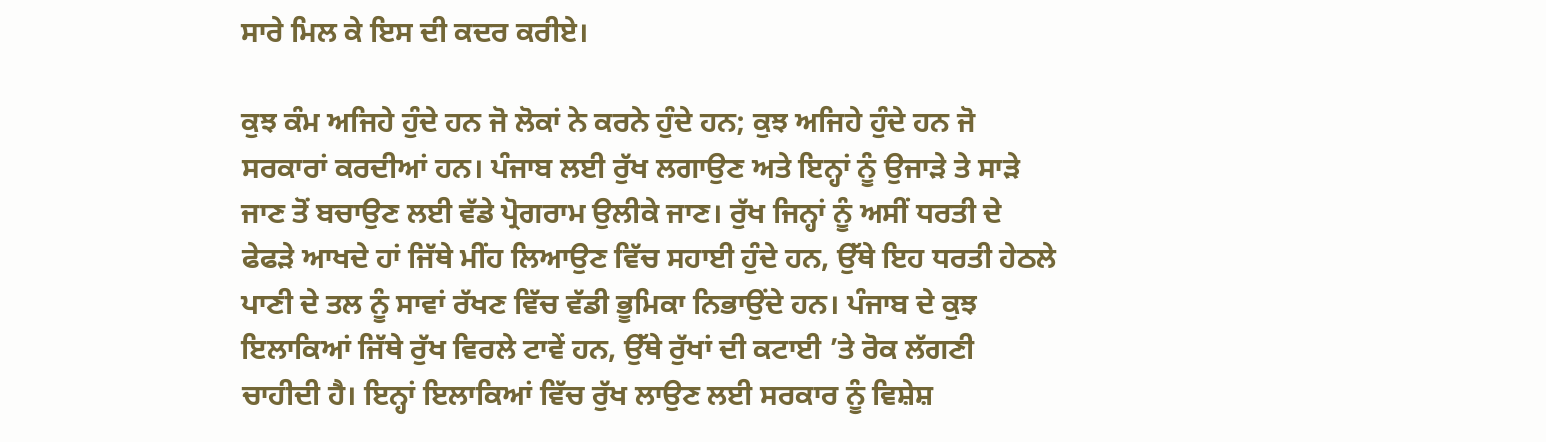ਸਾਰੇ ਮਿਲ ਕੇ ਇਸ ਦੀ ਕਦਰ ਕਰੀਏ।

ਕੁਝ ਕੰਮ ਅਜਿਹੇ ਹੁੰਦੇ ਹਨ ਜੋ ਲੋਕਾਂ ਨੇ ਕਰਨੇ ਹੁੰਦੇ ਹਨ; ਕੁਝ ਅਜਿਹੇ ਹੁੰਦੇ ਹਨ ਜੋ ਸਰਕਾਰਾਂ ਕਰਦੀਆਂ ਹਨ। ਪੰਜਾਬ ਲਈ ਰੁੱਖ ਲਗਾਉਣ ਅਤੇ ਇਨ੍ਹਾਂ ਨੂੰ ਉਜਾੜੇ ਤੇ ਸਾੜੇ ਜਾਣ ਤੋਂ ਬਚਾਉਣ ਲਈ ਵੱਡੇ ਪ੍ਰੋਗਰਾਮ ਉਲੀਕੇ ਜਾਣ। ਰੁੱਖ ਜਿਨ੍ਹਾਂ ਨੂੰ ਅਸੀਂ ਧਰਤੀ ਦੇ ਫੇਫੜੇ ਆਖਦੇ ਹਾਂ ਜਿੱਥੇ ਮੀਂਹ ਲਿਆਉਣ ਵਿੱਚ ਸਹਾਈ ਹੁੰਦੇ ਹਨ, ਉੱਥੇ ਇਹ ਧਰਤੀ ਹੇਠਲੇ ਪਾਣੀ ਦੇ ਤਲ ਨੂੰ ਸਾਵਾਂ ਰੱਖਣ ਵਿੱਚ ਵੱਡੀ ਭੂਮਿਕਾ ਨਿਭਾਉਂਦੇ ਹਨ। ਪੰਜਾਬ ਦੇ ਕੁਝ ਇਲਾਕਿਆਂ ਜਿੱਥੇ ਰੁੱਖ ਵਿਰਲੇ ਟਾਵੇਂ ਹਨ, ਉੱਥੇ ਰੁੱਖਾਂ ਦੀ ਕਟਾਈ ’ਤੇ ਰੋਕ ਲੱਗਣੀ ਚਾਹੀਦੀ ਹੈ। ਇਨ੍ਹਾਂ ਇਲਾਕਿਆਂ ਵਿੱਚ ਰੁੱਖ ਲਾਉਣ ਲਈ ਸਰਕਾਰ ਨੂੰ ਵਿਸ਼ੇਸ਼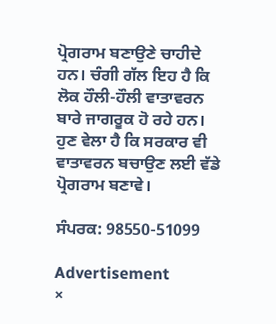ਪ੍ਰੋਗਰਾਮ ਬਣਾਉਣੇ ਚਾਹੀਦੇ ਹਨ। ਚੰਗੀ ਗੱਲ ਇਹ ਹੈ ਕਿ ਲੋਕ ਹੌਲੀ-ਹੌਲੀ ਵਾਤਾਵਰਨ ਬਾਰੇ ਜਾਗਰੂਕ ਹੋ ਰਹੇ ਹਨ। ਹੁਣ ਵੇਲਾ ਹੈ ਕਿ ਸਰਕਾਰ ਵੀ ਵਾਤਾਵਰਨ ਬਚਾਉਣ ਲਈ ਵੱਡੇ ਪ੍ਰੋਗਰਾਮ ਬਣਾਵੇ।

ਸੰਪਰਕ: 98550-51099

Advertisement
×